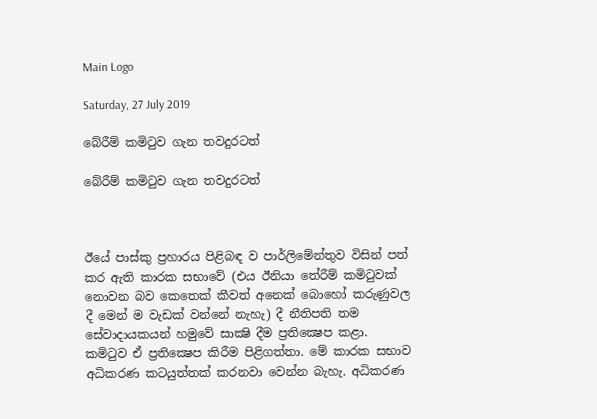Main Logo

Saturday, 27 July 2019

බේරීම් කමිටුව ගැන තවදුරටත්

බේරීම් කමිටුව ගැන තවදුරටත්



ඊයේ පාස්කු ප්‍රහාරය පිළිබඳ ව පාර්ලිමේන්තුව විසින් පත් කර ඇති කාරක සභාවේ (එය ඊනියා තේරීම් කමිටුවක් නොවන බව කෙතෙක් කීවත් අනෙක් බොහෝ කරුණුවල දී මෙන් ම වැඩක් වන්නේ නැහැ) දී නීතිපති තම සේවාදායකයන් හමුවේ සාක්‍ෂි දීම ප්‍රතික්‍ෂෙප කළා. කමිටුව ඒ ප්‍රතික්‍ෂෙප කිරීම පිළිගත්තා. මේ කාරක සභාව අධිකරණ කටයුත්තක් කරනවා වෙන්න බැහැ. අධිකරණ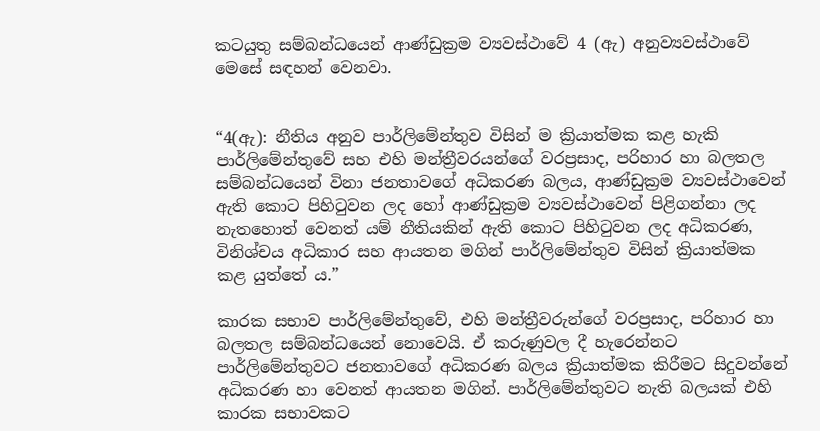කටයුතු සම්බන්ධයෙන් ආණ්ඩුක්‍රම ව්‍යවස්ථාවේ 4 (ඇ) අනුව්‍යවස්ථාවේ මෙසේ සඳහන් වෙනවා.


“4(ඇ): නීතිය අනුව පාර්ලිමේන්තුව විසින් ම ක්‍රියාත්මක කළ හැකි පාර්ලිමේන්තුවේ සහ එහි මන්ත්‍රීවරයන්ගේ වරප්‍රසාද, පරිහාර හා බලතල සම්බන්ධයෙන් විනා ජනතාවගේ අධිකරණ බලය, ආණ්ඩුක්‍රම ව්‍යවස්ථාවෙන් ඇති කොට පිහිටුවන ලද හෝ ආණ්ඩුක්‍රම ව්‍යවස්ථාවෙන් පිළිගන්නා ලද නැතහොත් වෙනත් යම් නීතියකින් ඇති කොට පිහිටුවන ලද අධිකරණ, විනිශ්චය අධිකාර සහ ආයතන මගින් පාර්ලිමේන්තුව විසින් ක්‍රියාත්මක කළ යුත්තේ ය.”

කාරක සභාව පාර්ලිමේන්තුවේ, එහි මන්ත්‍රීවරුන්ගේ වරප්‍රසාද, පරිහාර හා බලතල සම්බන්ධයෙන් නොවෙයි. ඒ කරුණුවල දී හැරෙන්නට පාර්ලිමේන්තුවට ජනතාවගේ අධිකරණ බලය ක්‍රියාත්මක කිරීමට සිදුවන්නේ අධිකරණ හා වෙනත් ආයතන මගින්. පාර්ලිමේන්තුවට නැති බලයක් එහි කාරක සභාවකට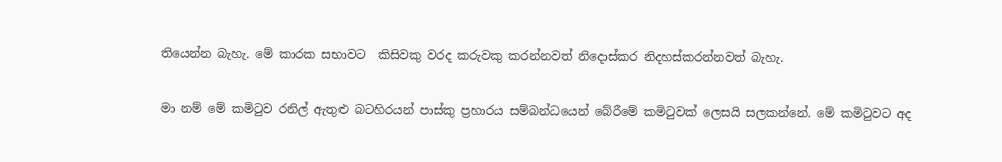තියෙන්න බැහැ. මේ කාරක සභාවට  කිසිවකු වරද කරුවකු කරන්නවත් නිදොස්කර නිදහස්කරන්නවත් බැහැ.

මා නම් මේ කමිටුව රනිල් ඇතුළු බටහිරයන් පාස්කු ප්‍රහාරය සම්බන්ධයෙන් බේරීමේ කමිටුවක් ලෙසයි සලකන්නේ. මේ කමිටුවට අද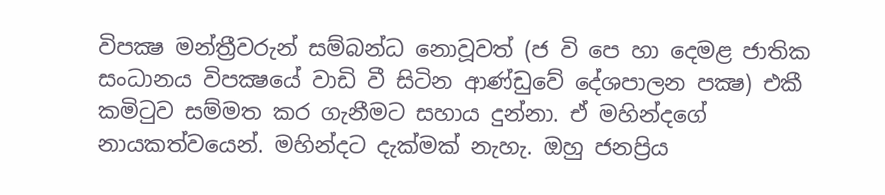විපක්‍ෂ මන්ත්‍රීවරුන් සම්බන්ධ නොවූවත් (ජ වි පෙ හා දෙමළ ජාතික සංධානය විපක්‍ෂයේ වාඩි වී සිටින ආණ්ඩුවේ දේශපාලන පක්‍ෂ) එකී කමිටුව සම්මත කර ගැනීමට සහාය දුන්නා. ඒ මහින්දගේ නායකත්වයෙන්. මහින්දට දැක්මක් නැහැ. ඔහු ජනප්‍රිය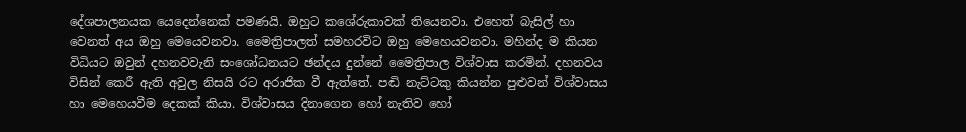දේශපාලනයක යෙදෙන්නෙක් පමණයි. ඔහුට කශේරුකාවක් තියෙනවා. එහෙත් බැසිල් හා වෙනත් අය ඔහු මෙයෙවනවා. මෛත්‍රිපාලත් සමහරවිට ඔහු මෙහෙයවනවා. මහින්ද ම කියන විධියට ඔවුන් දහනවවැනි සංශෝධනයට ඡන්දය දුන්නේ මෛත්‍රිපාල විශ්වාස කරමින්. දහනවය විසින් කෙරී ඇති අවුල නිසයි රට අරාජික වී ඇත්තේ. පඬි නැට්ටකු කියන්න පුළුවන් විශ්වාසය හා මෙහෙයවීම දෙකක් කියා. විශ්වාසය දිනාගෙන හෝ නැතිව හෝ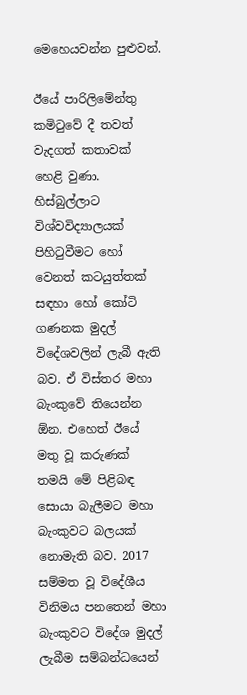මෙහෙයවන්න පුළුවන්.

ඊයේ පාරිලිමේන්තු කමිටුවේ දී තවත් වැදගත් කතාවක් හෙළි වුණා. හිස්බුල්ලාට විශ්වවිද්‍යාලයක් පිහිටුවීමට හෝ වෙනත් කටයුත්තක් සඳහා හෝ කෝටි ගණනක මුදල් විදේශවලින් ලැබී ඇති බව. ඒ විස්තර මහා බැංකුවේ තියෙන්න ඕන. එහෙත් ඊයේ මතු වූ කරුණක් තමයි මේ පිළිබඳ සොයා බැලීමට මහා බැංකුවට බලයක් නොමැති බව. 2017 සම්මත වූ විදේශීය විනිමය පනතෙන් මහා බැංකුවට විදේශ මුදල් ලැබීම සම්බන්ධයෙන්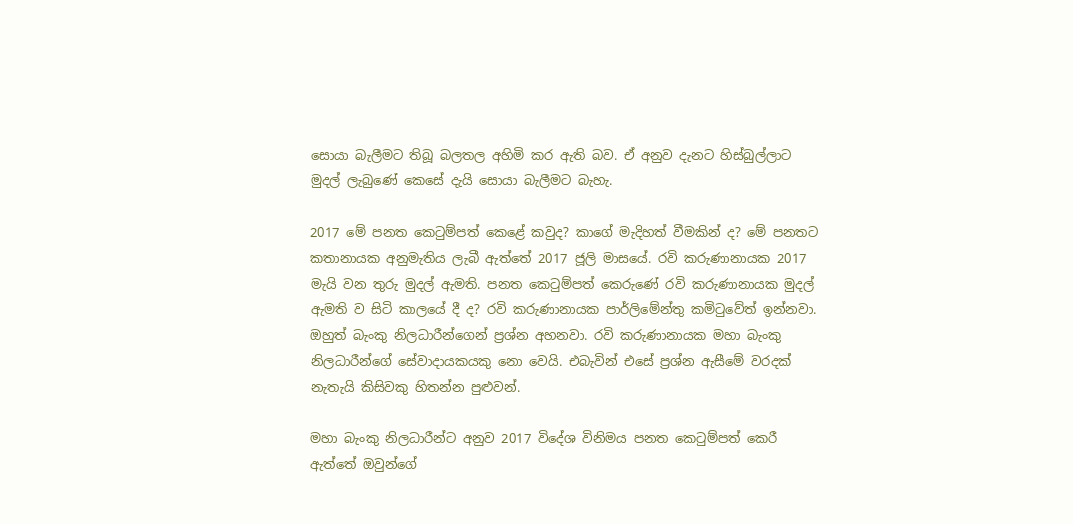සොයා බැලීමට තිබූ බලතල අහිමි කර ඇති බව. ඒ අනුව දැනට හිස්බුල්ලාට මුදල් ලැබුණේ කෙසේ දැයි සොයා බැලීමට බැහැ.

2017 මේ පනත කෙටුම්පත් කෙළේ කවුද? කාගේ මැදිහත් වීමකින් ද? මේ පනතට කතානායක අනුමැතිය ලැබී ඇත්තේ 2017 ජූලි මාසයේ. රවි කරුණානායක 2017 මැයි වන තුරු මුදල් ඇමති. පනත කෙටුම්පත් කෙරුණේ රවි කරුණානායක මුදල් ඇමති ව සිටි කාලයේ දී ද? රවි කරුණානායක පාර්ලිමේන්තු කමිටුවේත් ඉන්නවා. ඔහුත් බැංකු නිලධාරීන්ගෙන් ප්‍රශ්න අහනවා. රවි කරුණානායක මහා බැංකු නිලධාරීන්ගේ සේවාදායකයකු නො වෙයි. එබැවින් එසේ ප්‍රශ්න ඇසීමේ වරදක් නැතැයි කිසිවකු හිතන්න පුළුවන්.

මහා බැංකු නිලධාරීන්ට අනුව 2017 විදේශ විනිමය පනත කෙටුම්පත් කෙරී ඇත්තේ ඔවුන්ගේ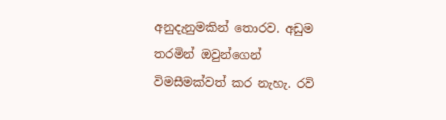අනුදැනුමකින් තොරව. අඩුම තරමින් ඔවුන්ගෙන් විමසීමක්වත් කර නැහැ. රවි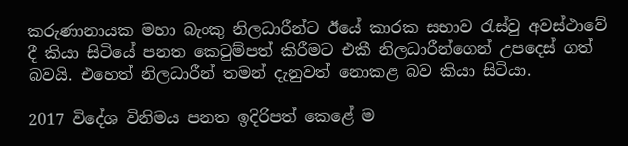කරුණානායක මහා බැංකු නිලධාරීන්ට ඊයේ කාරක සභාව රැස්වු අවස්ථාවේ දී කියා සිටියේ පනත කෙටුම්පත් කිරීමට එකී නිලධාරීන්ගෙන් උපදෙස් ගත් බවයි. එහෙත් නිලධාරීන් තමන් දැනුවත් නොකළ බව කියා සිටියා.

2017 විදේශ විනිමය පනත ඉදිරිපත් කෙළේ ම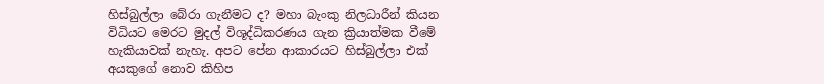හිස්බුල්ලා බේරා ගැනීමට ද? මහා බැංකු නිලධාරීන් කියන විධියට මෙරට මුදල් විශූද්ධිකරණය ගැන ක්‍රියාත්මක වීමේ හැකියාවක් නැහැ. අපට පේන ආකාරයට හිස්බුල්ලා එක් අයකුගේ නොව කිහිප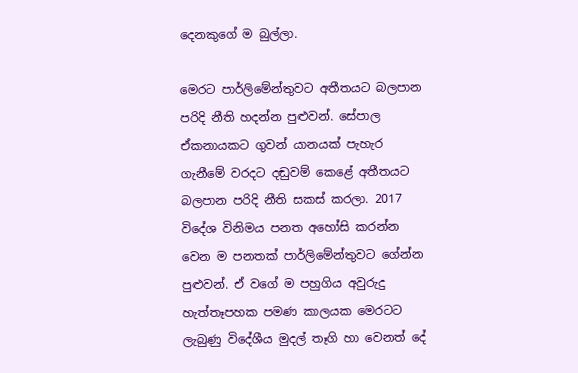දෙනකුගේ ම බුල්ලා.

මෙරට පාර්ලිමේන්තුවට අතීතයට බලපාන පරිදි නීති හදන්න පුළුවන්. සේපාල ඒකනායකට ගුවන් යානයක් පැහැර ගැනීමේ වරදට දඬුවම් කෙළේ අතීතයට බලපාන පරිදි නීති සකස් කරලා. 2017 විදේශ විනිමය පනත අහෝසි කරන්න වෙන ම පනතක් පාර්ලිමේන්තුවට ගේන්න පුළුවන්. ඒ වගේ ම පහුගිය අවුරුදු හැත්තෑපහක පමණ කාලයක මෙරටට ලැබුණු විදේශීය මුදල් තෑගි හා වෙනත් දේ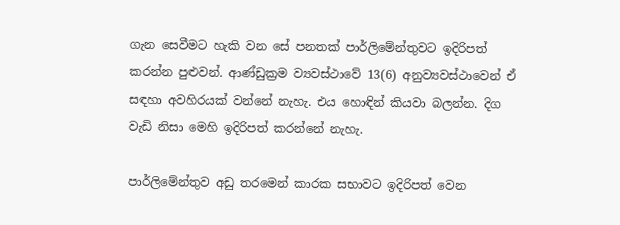ගැන සෙවීමට හැකි වන සේ පනතක් පාර්ලිමේන්තුවට ඉදිරිපත් කරන්න පුළුවන්. ආණ්ඩුක්‍රම ව්‍යවස්ථාවේ 13(6) අනුව්‍යවස්ථාවෙන් ඒ සඳහා අවහිරයක් වන්නේ නැහැ. එය හොඳින් කියවා බලන්න. දිග වැඩි නිසා මෙහි ඉදිරිපත් කරන්නේ නැහැ.

පාර්ලිමේන්තුව අඩු තරමෙන් කාරක සභාවට ඉදිරිපත් වෙන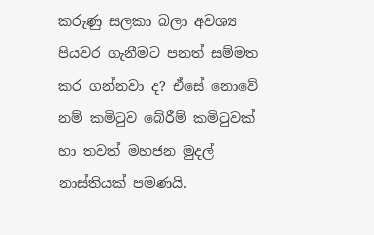කරුණු සලකා බලා අවශ්‍ය පියවර ගැනීමට පනත් සම්මත කර ගන්නවා ද? ඒසේ නොවේ නම් කමිටුව බේරීම් කමිටුවක් හා තවත් මහජන මුදල් නාස්තියක් පමණයි.